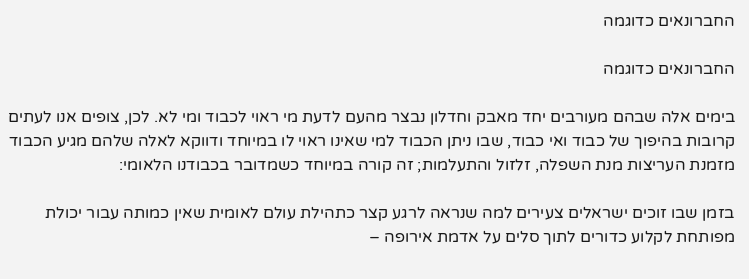החברונאים כדוגמה

החברונאים כדוגמה

בימים אלה שבהם מעורבים יחד מאבק וחדלון נבצר מהעם לדעת מי ראוי לכבוד ומי לא. לכן, צופים אנו לעתים קרובות בהיפוך של כבוד ואי כבוד, שבו ניתן הכבוד למי שאינו ראוי לו במיוחד ודווקא לאלה שלהם מגיע הכבוד מזמנת העריצות מנת השפלה, זלזול והתעלמות; זה קורה במיוחד כשמדובר בכבודנו הלאומי:

בזמן שבו זוכים ישראלים צעירים למה שנראה לרגע קצר כתהילת עולם לאומית שאין כמותה עבור יכולת מפותחת לקלוע כדורים לתוך סלים על אדמת אירופה –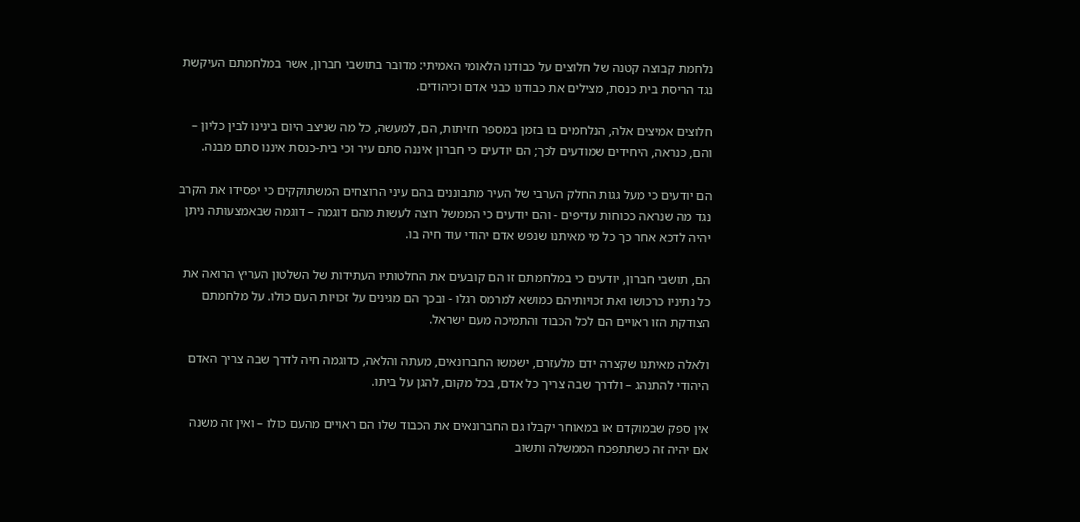נלחמת קבוצה קטנה של חלוצים על כבודנו הלאומי האמיתי: מדובר בתושבי חברון, אשר במלחמתם העיקשת נגד הריסת בית כנסת, מצילים את כבודנו כבני אדם וכיהודים.

חלוצים אמיצים אלה, הנלחמים בו בזמן במספר חזיתות, הם, למעשה, כל מה שניצב היום בינינו לבין כליון – והם, כנראה, היחידים שמודעים לכך; הם יודעים כי חברון איננה סתם עיר וכי בית-כנסת איננו סתם מבנה.

הם יודעים כי מעל גגות החלק הערבי של העיר מתבוננים בהם עיני הרוצחים המשתוקקים כי יפסידו את הקרב נגד מה שנראה ככוחות עדיפים - והם יודעים כי הממשל רוצה לעשות מהם דוגמה – דוגמה שבאמצעותה ניתן יהיה לדכא אחר כך כל מי מאיתנו שנפש אדם יהודי עוד חיה בו.

הם, תושבי חברון, יודעים כי במלחמתם זו הם קובעים את החלטותיו העתידות של השלטון העריץ הרואה את כל נתיניו כרכושו ואת זכויותיהם כמושא למרמס רגלו - ובכך הם מגינים על זכויות העם כולו. על מלחמתם הצודקת הזו ראויים הם לכל הכבוד והתמיכה מעם ישראל.

ולאלה מאיתנו שקצרה ידם מלעזרם, ישמשו החברונאים, מעתה והלאה, כדוגמה חיה לדרך שבה צריך האדם היהודי להתנהג – ולדרך שבה צריך כל אדם, בכל מקום, להגן על ביתו.

אין ספק שבמוקדם או במאוחר יקבלו גם החברונאים את הכבוד שלו הם ראויים מהעם כולו – ואין זה משנה אם יהיה זה כשתתפכח הממשלה ותשוב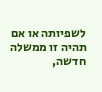לשפיותה או אם תהיה זו ממשלה חדשה,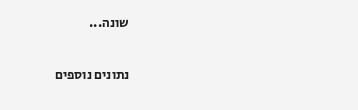שונה...

נתונים נוספים